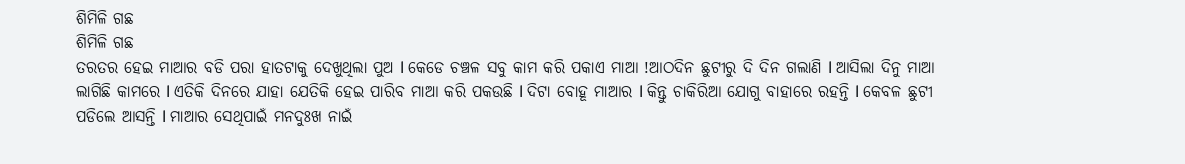ଶିମିଳି ଗଛ
ଶିମିଳି ଗଛ
ତରତର ହେଇ ମାଆର ବଡି ପରା ହାତଟାକୁ ଦେଖୁଥିଲା ପୁଅ l କେଡେ ଚଞ୍ଚଳ ସବୁ କାମ କରି ପକାଏ ମାଆ !ଆଠଦିନ ଛୁଟୀରୁ ଦି ଦିନ ଗଲାଣି l ଆସିଲା ଦିନୁ ମାଆ ଲାଗିଛି କାମରେ l ଏତିକି ଦିନରେ ଯାହା ଯେତିକି ହେଇ ପାରିବ ମାଆ କରି ପକଉଛି l ଦିଟା ବୋହୂ ମାଆର l କିନ୍ତୁ ଚାକିରିଆ ଯୋଗୁ ବାହାରେ ରହନ୍ତି l କେବଳ ଛୁଟୀ ପଡିଲେ ଆସନ୍ତି l ମାଆର ସେଥିପାଇଁ ମନଦୁଃଖ ନାଇଁ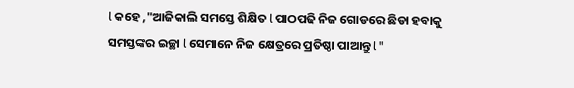l କହେ ,"ଆଜିକାଲି ସମସ୍ତେ ଶିକ୍ଷିତ l ପାଠପଢି ନିଜ ଗୋଡରେ ଛିଡା ହବାକୁ ସମସ୍ତଙ୍କର ଇଚ୍ଛା l ସେମାନେ ନିଜ କ୍ଷେତ୍ରରେ ପ୍ରତିଷ୍ଠା ପାଆନ୍ତୁ l "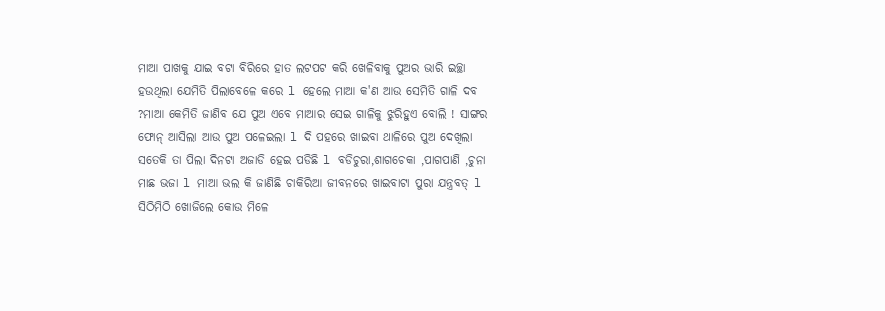ମାଆ ପାଖକୁ ଯାଇ ବଟା ବିରିରେ ହାତ ଲଟପଟ କରି ଖେଳିବାକୁ ପୁଅର ଭାରି ଇଚ୍ଛା ହଉଥିଲା ଯେମିତି ପିଲାବେଳେ କରେ l ହେଲେ ମାଆ କ'ଣ ଆଉ ସେମିତି ଗାଳି ଦବ ?ମାଆ କେମିତି ଜାଣିବ ଯେ ପୁଅ ଏବେ ମାଆର ସେଇ ଗାଳିକୁ ଝୁରିହୁଏ ବୋଲି ! ସାଙ୍ଗର ଫୋନ୍ ଆସିଲା ଆଉ ପୁଅ ପଳେଇଲା l ଦି ପହରେ ଖାଇବା ଥାଳିରେ ପୁଅ ଦେଖିଲା ସତେକି ତା ପିଲା ଦିନଟା ଅଜାଡି ହେଇ ପଡିଛି l ବଡିଚୁରା,ଶାଗଚେକା ,ପାଗପାଣି ,ଚୁନା ମାଛ ଭଜା l ମାଆ ଭଲ କି ଜାଣିଛି ଚାକିରିଆ ଜୀବନରେ ଖାଇବାଟା ପୁରା ଯନ୍ତ୍ରବତ୍ l ସିଠିମିଠି ଖୋଜିଲେ କୋଉ ମିଳେ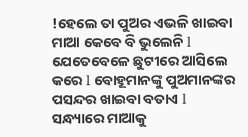!ହେଲେ ତା ପୁଅର ଏଭଳି ଖାଇବା ମାଆ କେବେ ବି ଭୁଲେନି l ଯେତେବେଳେ ଛୁଟୀରେ ଆସିଲେ କରେ l ବୋହୂମାନଙ୍କୁ ପୁଅମାନଙ୍କର ପସନ୍ଦର ଖାଇବା ବତାଏ l
ସନ୍ଧ୍ୟାରେ ମାଆକୁ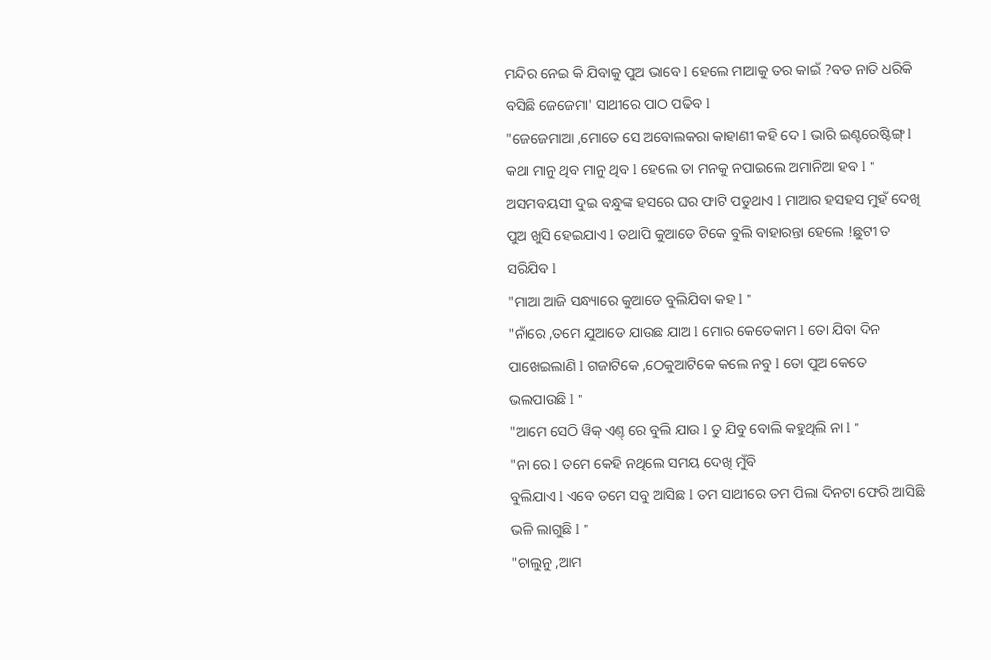ମନ୍ଦିର ନେଇ କି ଯିବାକୁ ପୁଅ ଭାବେ l ହେଲେ ମାଆକୁ ତର କାଇଁ ?ବଡ ନାତି ଧରିକି ବସିଛି ଜେଜେମା' ସାଥୀରେ ପାଠ ପଢିବ l
"ଜେଜେମାଆ ,ମୋତେ ସେ ଅବୋଲକରା କାହାଣୀ କହି ଦେ l ଭାରି ଇଣ୍ଟରେଷ୍ଟିଙ୍ଗ୍ l କଥା ମାନୁ ଥିବ ମାନୁ ଥିବ l ହେଲେ ତା ମନକୁ ନପାଇଲେ ଅମାନିଆ ହବ l "
ଅସମବୟସୀ ଦୁଇ ବନ୍ଧୁଙ୍କ ହସରେ ଘର ଫାଟି ପଡୁଥାଏ l ମାଆର ହସହସ ମୁହଁ ଦେଖି ପୁଅ ଖୁସି ହେଇଯାଏ l ତଥାପି କୁଆଡେ ଟିକେ ବୁଲି ବାହାରନ୍ତା ହେଲେ !ଛୁଟୀ ତ ସରିଯିବ l
"ମାଆ ଆଜି ସନ୍ଧ୍ୟାରେ କୁଆଡେ ବୁଲିଯିବା କହ l "
"ନାଁରେ ,ତମେ ଯୁଆଡେ ଯାଉଛ ଯାଅ l ମୋର କେତେକାମ l ତୋ ଯିବା ଦିନ ପାଖେଇଲାଣି l ଗଜାଟିକେ ,ଠେକୁଆଟିକେ କଲେ ନବୁ l ତୋ ପୁଅ କେତେ ଭଲପାଉଛି l "
"ଆମେ ସେଠି ୱିକ୍ ଏଣ୍ତ୍ ରେ ବୁଲି ଯାଉ l ତୁ ଯିବୁ ବୋଲି କହୁଥିଲି ନା l "
"ନା ରେ l ତମେ କେହି ନଥିଲେ ସମୟ ଦେଖି ମୁଁବି
ବୁଲିଯାଏ l ଏବେ ତମେ ସବୁ ଆସିଛ l ତମ ସାଥୀରେ ତମ ପିଲା ଦିନଟା ଫେରି ଆସିଛି ଭଳି ଲାଗୁଛି l "
"ଚାଲୁନୁ ,ଆମ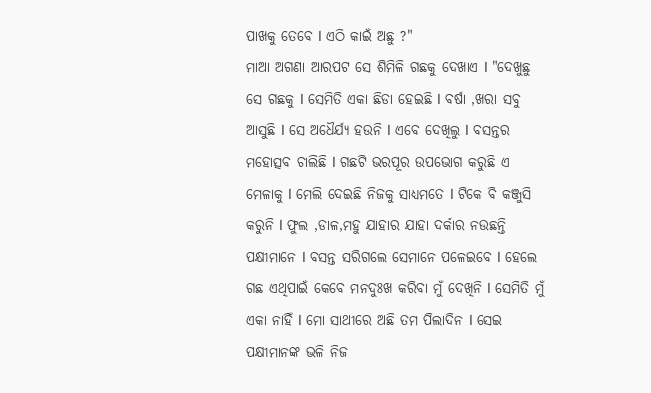ପାଖକୁ ତେବେ l ଏଠି କାଇଁ ଅଛୁ ?"
ମାଆ ଅଗଣା ଆରପଟ ସେ ଶିମିଳି ଗଛକୁ ଦେଖାଏ l "ଦେଖୁଛୁ ସେ ଗଛକୁ l ସେମିତି ଏକା ଛିଡା ହେଇଛି l ବର୍ଷା ,ଖରା ସବୁ ଆସୁଛି l ସେ ଅଧୈର୍ଯ୍ୟ ହଉନି l ଏବେ ଦେଖିଲୁ l ବସନ୍ତର ମହୋତ୍ସବ ଚାଲିଛି l ଗଛଟି ଭରପୂର ଉପଭୋଗ କରୁଛି ଏ ମେଳାକୁ l ମେଲି ଦେଇଛି ନିଜକୁ ସାଧ୍ୟମତେ l ଟିକେ ବି କଞ୍ଜୁସି କରୁନି l ଫୁଲ ,ଡାଳ,ମହୁ ଯାହାର ଯାହା ଦର୍କାର ନଉଛନ୍ତି ପକ୍ଷୀମାନେ l ବସନ୍ତ ସରିଗଲେ ସେମାନେ ପଳେଇବେ l ହେଲେ ଗଛ ଏଥିପାଇଁ କେବେ ମନଦୁଃଖ କରିବା ମୁଁ ଦେଖିନି l ସେମିତି ମୁଁ ଏକା ନାହିଁ l ମୋ ସାଥୀରେ ଅଛି ତମ ପିଲାଦିନ l ସେଇ ପକ୍ଷୀମାନଙ୍କ ଭଳି ନିଜ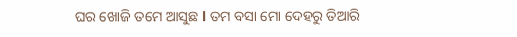ଘର ଖୋଜି ତମେ ଆସୁଛ l ତମ ବସା ମୋ ଦେହରୁ ତିଆରି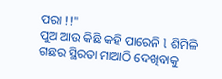ପରା !!"
ପୁଅ ଆଉ କିଛି କହି ପାରେନି l ଶିମିଳି ଗଛର ସ୍ଥିରତା ମାଆଠି ଦେଖିବାକୁ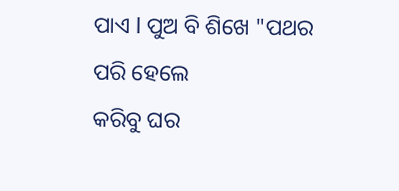ପାଏ l ପୁଅ ବି ଶିଖେ "ପଥର ପରି ହେଲେ
କରିବୁ ଘର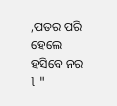,ପତର ପରି ହେଲେ ହସିବେ ନର l "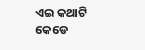ଏଇ କଥାଟି କେଡେ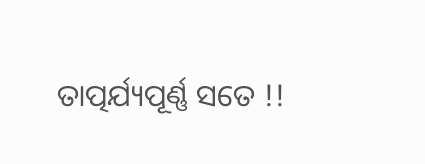ତାତ୍ପର୍ଯ୍ୟପୂର୍ଣ୍ଣ ସତେ !!